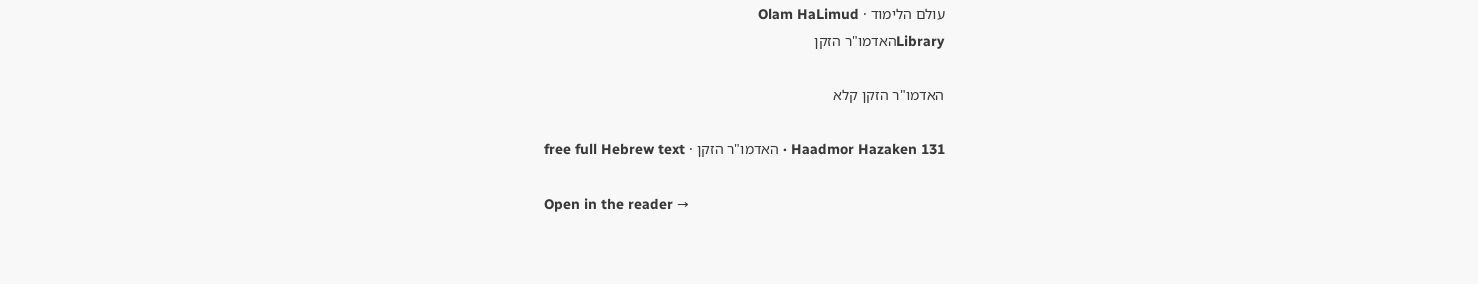עולם הלימוד · Olam HaLimud
Libraryהאדמו"ר הזקן

האדמו"ר הזקן קלא

Haadmor Hazaken 131 · האדמו"ר הזקן · free full Hebrew text

Open in the reader →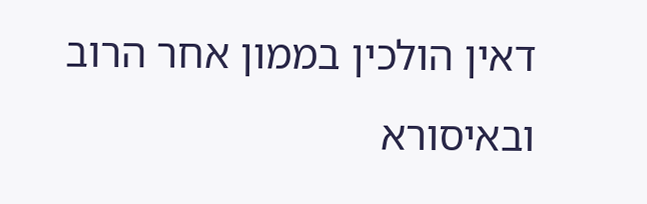דאין הולכין בממון אחר הרוב ובאיסורא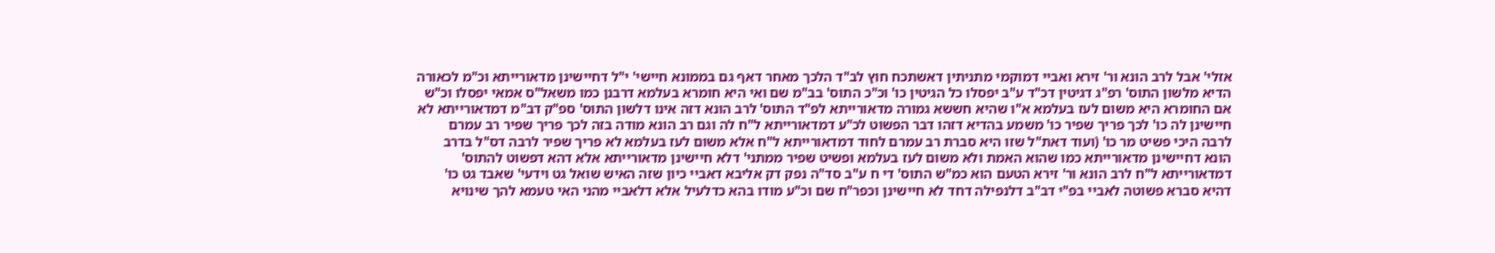אזלי' אבל לרב הונא ור' זירא ואביי דמוקמי מתניתין דאשתכח חוץ לב"ד הלכך מאחר דאף גם בממונא חיישי' י"ל דחיישינן מדאורייתא וכ"מ לכאורה הדיא מלשון התוס' רפ"ג דגיטין דכ"ד ע"ב יפסלו כל הגיטין כו' וכ"כ התוס' בב"מ שם ואי היא חומרא בעלמא דרבנן כמו משאל"ס אמאי יפסלו וכ"ש אם החומרא היא משום לעז בעלמא א"ו שהיא חששא גמורה מדאורייתא לפ"ד התוס' לרב הונא דזה אינו דלשון התוס' ספ"ק דב"מ דמדאורייתא לא חיישינן לה כו' לכך פריך שפיר כו' משמע בהדיא דזהו דבר הפשוט לכ"ע דמדאורייתא ל"ח לה וגם רב הונא מודה בזה לכך פריך שפיר רב עמרם לרבה היכי פשיט מר כו' (ועוד דאת"ל שזו היא סברת רב עמרם לחוד דמדאורייתא ל"ח אלא משום לעז בעלמא לא פריך שפיר לרבה דס"ל בדרב הונא דחיישינן מדאורייתא כמו שהוא האמת ולא משום לעז בעלמא ופשיט שפיר ממתני' דלא חיישינן מדאורייתא אלא דהא דפשוט להתוס' דמדאורייתא ל"ח לרב הונא ור' זירא הטעם הוא כמ"ש התוס' די ח ע"ב סד"ה נפק דק אליבא דאביי כיון שזה האיש שואל גט וידעי' שאבד גט כו' דהיא סברא פשוטה לאביי בפ"י דב"ב דלנפילה דחד לא חיישינן וכפר"ח שם וכ"ע מודו בהא כדלעיל אלא דלאביי מהני האי טעמא להך שינויא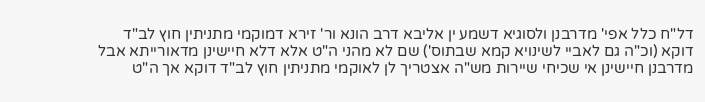דל"ח כלל אפי' מדרבנן ולסוגיא דשמע ין אליבא דרב הונא ור' זירא דמוקמי מתניתין חוץ לב"ד דוקא (וכ"ה גם לאביי לשינויא קמא שבתוס') שם לא מהני ה"ט אלא דלא חיישינן מדאורייתא אבל מדרבנן חיישינן אי שכיחי שיירות מש"ה אצטריך לן לאוקמי מתניתין חוץ לב"ד דוקא אך ה"ט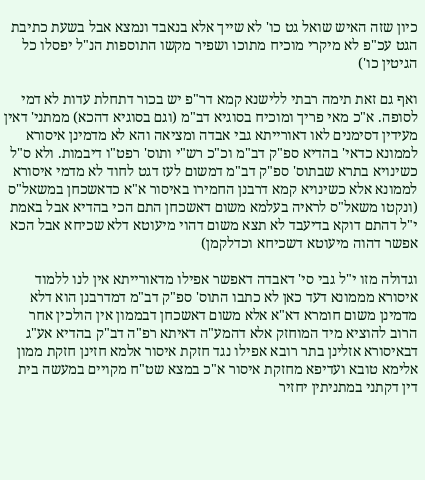כיון שזה האיש שואל גט כו' לא שייך אלא בנאבד ונמצא אבל בשעת כתיבת הגט עכ"פ לא מיקרי מוכיח מתוכו ושפיר מקשו התוספות הנ"ל יפסלו כל הגיטין כו')

ואף גם זאת תימה רבתי ללישנא קמא דר"פ יש בכור דתחלת עדות לא דמי לסופה. א"כ מאי פריך ומוכיח בסוגיא דב"מ (וגם בסוגיא דהכא) ממתני' דאין מעידין דסימנים לאו דאורייתא גבי אבדה ומציאה והא לא מדמינן איסורא לממונא כדאי' בהדיא ספ"ק דב"מ וכ"כ רש"י ותוס' רפט"ו דיבמות. ולא ס"ל כשינויא בתרא שבתוס' ספ"ק דב"מ דמשום לעז דגט לחוד לא מדמי איסורא לממונא אלא כשינויא קמא דרבנן החמירו באיסור א"א כדאשכחן במשאל"ס (ונקטו משאל"ס לראיה בעלמא משום דאשכחן התם הכי בהדיא אבל באמת י"ל דהתם דוקא בדיעבד לא תצא משום דהוי מיעוטא דלא שכיחא אבל הכא אפשר דהוה מיעוטא דשכיחא וכדלקמן)

וגדולה מזו י"ל גבי סי' דאבדה דאפשר אפילו מדאורייתא אין לנו ללמוד איסורא מממונא דעד כאן לא כתבו התוס' ספ"ק דב"מ דמדרבנן הוא דלא מדמינן משום חומרא דא"א אלא משום דאשכחן דבממון אין הולכין אחר הרוב להוציא מיד המוחזק אלא דהמע"ה דאיתא רפ"ה דב"ק בהדיא אע"ג דבאיסורא אזלינן בתר רובא אפילו נגד חזקת איסור אלמא חזינן חזקת ממון אלימא טובא ועדיפא מחזקת איסור א"כ במצא שט"ח מקויים במעשה בית דין דקתני במתניתין יחזיר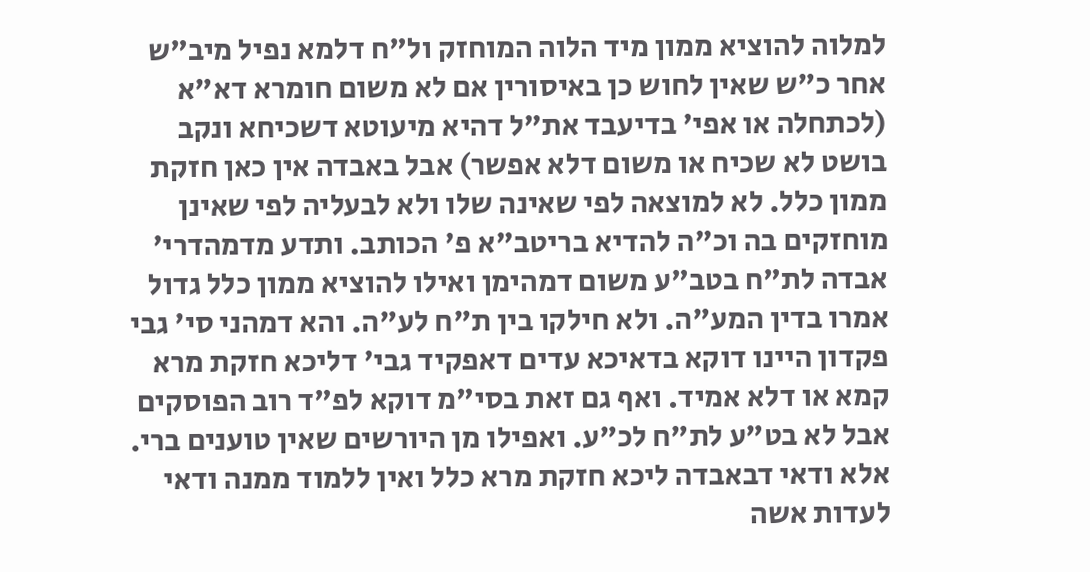למלוה להוציא ממון מיד הלוה המוחזק ול"ח דלמא נפיל מיב"ש אחר כ"ש שאין לחוש כן באיסורין אם לא משום חומרא דא"א (לכתחלה או אפי' בדיעבד את"ל דהיא מיעוטא דשכיחא ונקב בושט לא שכיח או משום דלא אפשר) אבל באבדה אין כאן חזקת ממון כלל. לא למוצאה לפי שאינה שלו ולא לבעליה לפי שאינן מוחזקים בה וכ"ה להדיא בריטב"א פ' הכותב. ותדע מדמהדרי' אבדה לת"ח בטב"ע משום דמהימן ואילו להוציא ממון כלל גדול אמרו בדין המע"ה. ולא חילקו בין ת"ח לע"ה. והא דמהני סי' גבי פקדון היינו דוקא בדאיכא עדים דאפקיד גבי' דליכא חזקת מרא קמא או דלא אמיד. ואף גם זאת בסי"מ דוקא לפ"ד רוב הפוסקים אבל לא בט"ע לת"ח לכ"ע. ואפילו מן היורשים שאין טוענים ברי. אלא ודאי דבאבדה ליכא חזקת מרא כלל ואין ללמוד ממנה ודאי לעדות אשה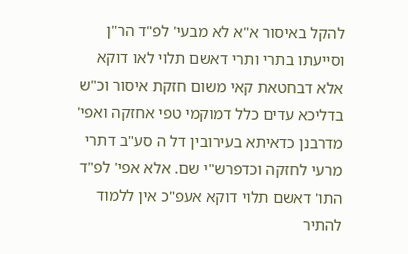להקל באיסור א"א לא מבעי' לפ"ד הר"ן וסייעתו בתרי ותרי דאשם תלוי לאו דוקא אלא דבחטאת קאי משום חזקת איסור וכ"ש בדליכא עדים כלל דמוקמי טפי אחזקה ואפי' מדרבנן כדאיתא בעירובין דל ה סע"ב דתרי מרעי לחזקה וכדפרש"י שם. אלא אפי' לפ"ד התו' דאשם תלוי דוקא אעפ"כ אין ללמוד להתיר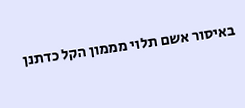באיסור אשם תלוי מממון הקל כדתנן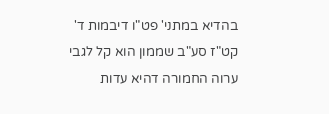בהדיא במתני' פט"ו דיבמות ד' קט"ז סע"ב שממון הוא קל לגבי ערוה החמורה דהיא עדות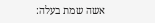אשה שמת בעלה: